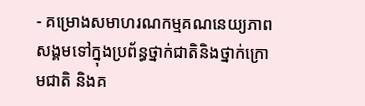- គម្រោងសមាហរណកម្មគណនេយ្យភាពសង្គមទៅក្នុងប្រព័ន្ធថ្នាក់ជាតិនិងថ្នាក់ក្រោមជាតិ និងគ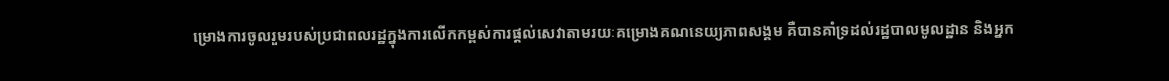ម្រោងការចូលរួមរបស់ប្រជាពលរដ្ឋក្នុងការលើកកម្ពស់ការផ្តល់សេវាតាមរយៈគម្រោងគណនេយ្យភាពសង្គម គឺបានគាំទ្រដល់រដ្ឋបាលមូលដ្ឋាន និងអ្នក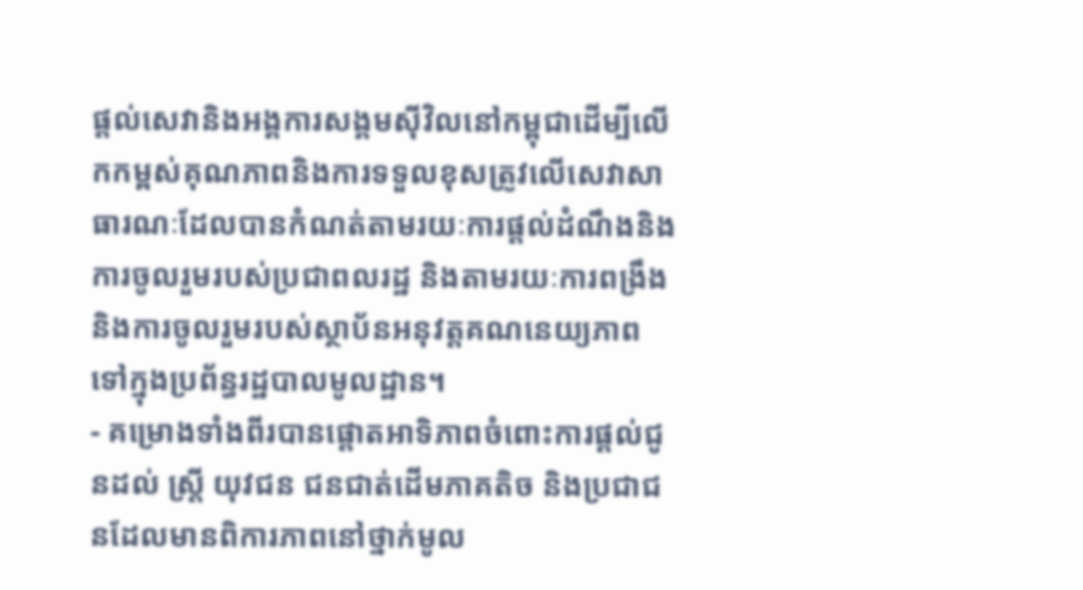ផ្តល់សេវានិងអង្គការសង្គមស៊ីវិលនៅកម្ពុជាដើម្បីលើកកម្ពស់គុណភាពនិងការទទួលខុសត្រូវលើសេវាសាធារណៈដែលបានកំណត់តាមរយៈការផ្តល់ដំណឹងនិងការចូលរួមរបស់ប្រជាពលរដ្ឋ និងតាមរយៈការពង្រឹងនិងការចូលរួមរបស់ស្ថាប័នអនុវត្តគណនេយ្យភាពទៅក្នុងប្រព័ន្ធរដ្ឋបាលមូលដ្ឋាន។
- គម្រោងទាំងពីរបានផ្តោតអាទិភាពចំពោះការផ្តល់ជូនដល់ ស្រ្តី យុវជន ជនជាត់ដើមភាគតិច និងប្រជាជនដែលមានពិការភាពនៅថ្នាក់មូល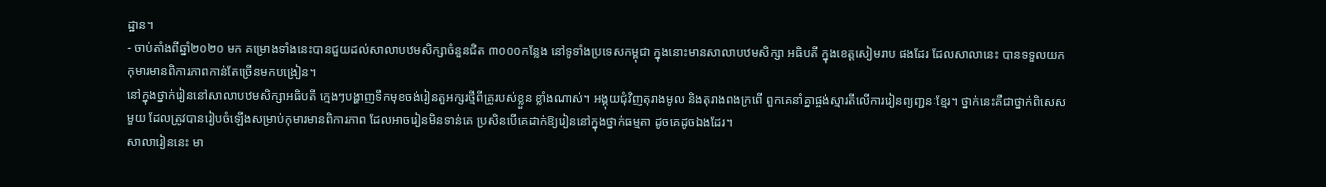ដ្ឋាន។
- ចាប់តាំងពីឆ្នាំ២០២០ មក គម្រោងទាំងនេះបានជួយដល់សាលាបឋមសិក្សាចំនួនជិត ៣០០០កន្លែង នៅទូទាំងប្រទេសកម្ពុជា ក្នុងនោះមានសាលាបឋមសិក្សា អធិបតី ក្នុងខេត្តសៀមរាប ផងដែរ ដែលសាលានេះ បានទទួលយកកុមារមានពិការភាពកាន់តែច្រើនមកបង្រៀន។
នៅក្នុងថ្នាក់រៀននៅសាលាបឋមសិក្សាអធិបតី ក្មេងៗបង្ហាញទឹកមុខចង់រៀនតួអក្សរថ្មីពីគ្រូរបស់ខ្លួន ខ្លាំងណាស់។ អង្គុយជុំវិញតុរាងមូល និងតុរាងពងក្រពើ ពួកគេនាំគ្នាផ្ចង់ស្មារតីលើការរៀនព្យញ្ជនៈខ្មែរ។ ថ្នាក់នេះគឺជាថ្នាក់ពិសេសមួយ ដែលត្រូវបានរៀបចំឡើងសម្រាប់កុមារមានពិការភាព ដែលអាចរៀនមិនទាន់គេ ប្រសិនបើគេដាក់ឱ្យរៀននៅក្នុងថ្នាក់ធម្មតា ដូចគេដូចឯងដែរ។
សាលារៀននេះ មា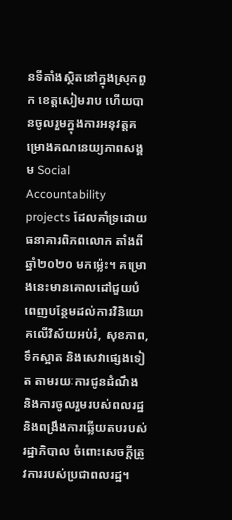នទីតាំងស្ថិតនៅក្នុងស្រុកពួក ខេត្តសៀមរាប ហើយបានចូលរួមក្នុងការអនុវត្តគម្រោងគណនេយ្យភាពសង្គម Social Accountability projects ដែលគាំទ្រដោយធនាគារពិភពលោក តាំងពីឆ្នាំ២០២០ មកម្ល៉េះ។ គម្រោងនេះមានគោលដៅជួយបំពេញបន្ថែមដល់ការវិនិយោគលើវិស័យអប់រំ, សុខភាព, ទឹកស្អាត និងសេវាផ្សេងទៀត តាមរយៈការជូនដំណឹង និងការចូលរួមរបស់ពលរដ្ឋ និងពង្រឹងការឆ្លើយតបរបស់រដ្ឋាភិបាល ចំពោះសេចក្តីត្រូវការរបស់ប្រជាពលរដ្ឋ។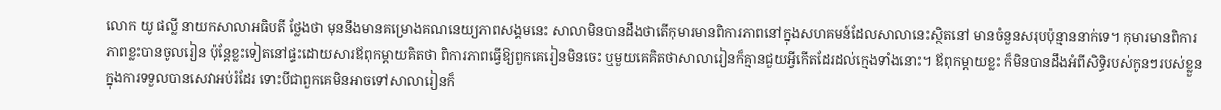លោក យូ ផល្លី នាយកសាលាអធិបតី ថ្លែងថា មុននឹងមានគម្រោងគណនេយ្យភាពសង្គមនេះ សាលាមិនបានដឹងថាតើកុមារមានពិការភាពនៅក្នុងសហគមន៍ដែលសាលានេះស្ថិតនៅ មានចំនួនសរុបប៉ុន្មាននាក់ទេ។ កុមារមានពិការភាពខ្លះបានចូលរៀន ប៉ុន្តែខ្លះទៀតនៅផ្ទះដោយសារឪពុកម្តាយគិតថា ពិការភាពធ្វើឱ្យពួកគេរៀនមិនចេះ ឬមួយគេគិតថាសាលារៀនក៏គ្មានជួយអ្វីកើតដែរដល់ក្មេងទាំងនោះ។ ឪពុកម្តាយខ្លះ ក៏មិនបានដឹងអំពីសិទ្ធិរបស់កូនៗរបស់ខ្លួនក្នុងការទទួលបានសេវាអប់រំដែរ ទោះបីជាពួកគេមិនអាចទៅសាលារៀនក៏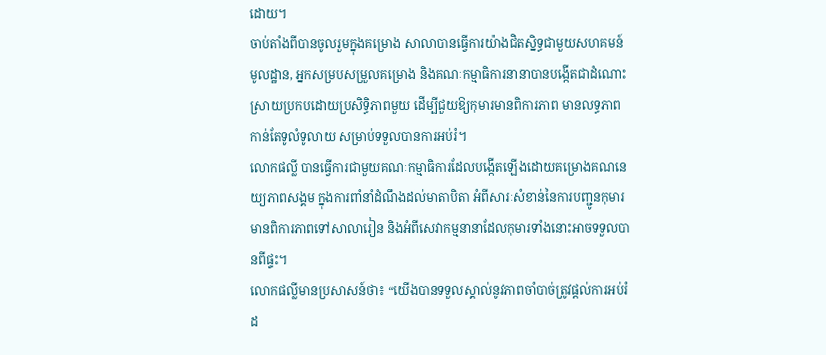ដោយ។
ចាប់តាំងពីបានចូលរួមក្នុងគម្រោង សាលាបានធ្វើការយ៉ាងជិតស្និទ្ធជាមួយសហគមន៍មូលដ្ឋាន, អ្នកសម្របសម្រួលគម្រោង និងគណៈកម្មាធិការនានាបានបង្កើតជាដំណោះស្រាយប្រកបដោយប្រសិទ្ធិភាពមួយ ដើម្បីជួយឱ្យកុមារមានពិការភាព មានលទ្ធភាពកាន់តែទូលំទូលាយ សម្រាប់ទទួលបានការអប់រំ។
លោកផល្លី បានធ្វើការជាមួយគណៈកម្មាធិការដែលបង្កើតឡើងដោយគម្រោងគណនេយ្យភាពសង្គម ក្នុងការពាំនាំដំណឹងដល់មាតាបិតា អំពីសារៈសំខាន់នៃការបញ្ជូនកុមារមានពិការភាពទៅសាលារៀន និងអំពីសេវាកម្មនានាដែលកុមារទាំងនោះអាចទទួលបានពីផ្ទះ។
លោកផល្លីមានប្រសាសន៍ថា៖ “យើងបានទទួលស្គាល់នូវភាពចាំបាច់ត្រូវផ្តល់ការអប់រំដ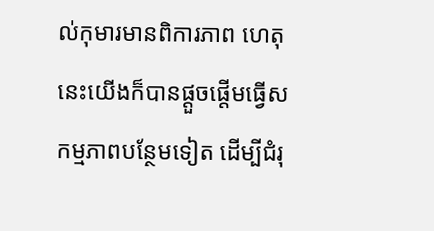ល់កុមារមានពិការភាព ហេតុនេះយើងក៏បានផ្តួចផ្តើមធ្វើសកម្មភាពបន្ថែមទៀត ដើម្បីជំរុ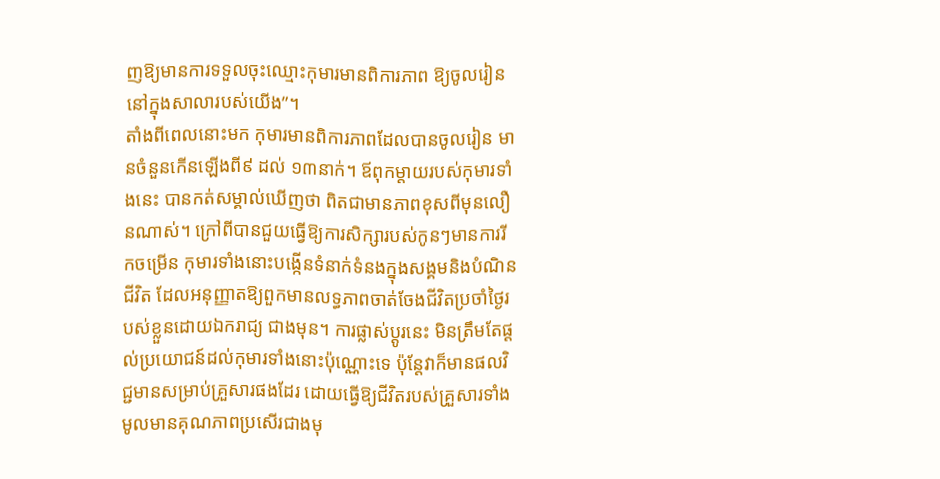ញឱ្យមានការទទួលចុះឈ្មោះកុមារមានពិការភាព ឱ្យចូលរៀននៅក្នុងសាលារបស់យើង”។
តាំងពីពេលនោះមក កុមារមានពិការភាពដែលបានចូលរៀន មានចំនួនកើនឡើងពី៩ ដល់ ១៣នាក់។ ឪពុកម្តាយរបស់កុមារទាំងនេះ បានកត់សម្គាល់ឃើញថា ពិតជាមានភាពខុសពីមុនលឿនណាស់។ ក្រៅពីបានជួយធ្វើឱ្យការសិក្សារបស់កូនៗមានការរីកចម្រើន កុមារទាំងនោះបង្កើនទំនាក់ទំនងក្នុងសង្គមនិងបំណិនជីវិត ដែលអនុញ្ញាតឱ្យពួកមានលទ្ធភាពចាត់ចែងជីវិតប្រចាំថ្ងៃរបស់ខ្លួនដោយឯករាជ្យ ជាងមុន។ ការផ្លាស់ប្តូរនេះ មិនត្រឹមតែផ្តល់ប្រយោជន៍ដល់កុមារទាំងនោះប៉ុណ្ណោះទេ ប៉ុន្តែវាក៏មានផលវិជ្ជមានសម្រាប់គ្រួសារផងដែរ ដោយធ្វើឱ្យជីវិតរបស់គ្រួសារទាំងមូលមានគុណភាពប្រសើរជាងមុ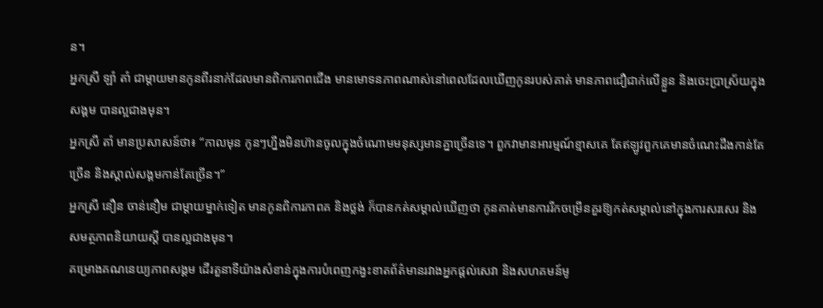ន។
អ្នកស្រី ឡាំ តាំ ជាម្ដាយមានកូនពីរនាក់ដែលមានពិការភាពជើង មានមោទនភាពណាស់នៅពេលដែលឃើញកូនរបស់គាត់ មានភាពជឿជាក់លើខ្លួន និងចេះប្រាស្រ័យក្នុងសង្គម បានល្អជាងមុន។
អ្នកស្រី តាំ មានប្រសាសន៍ថា៖ “កាលមុន កូនៗហ្នឹងមិនហ៊ានចូលក្នុងចំណោមមនុស្សមានគ្នាច្រើនទេ។ ពួកវាមានអារម្មណ៍ខ្មាសគេ តែឥឡូវពួកគេមានចំណេះដឹងកាន់តែច្រើន និងស្គាល់សង្គមកាន់តែច្រើន។”
អ្នកស្រី នឿន ចាន់នឿម ជាម្តាយម្នាក់ទៀត មានកូនពិការភាពគ និងថ្លង់ ក៏បានកត់សម្គាល់ឃើញថា កូនគាត់មានការរីកចម្រើនគួរឱ្យកត់សម្គាល់នៅក្នុងការសរសេរ និងសមត្ថភាពនិយាយស្តី បានល្អជាងមុន។
គម្រោងគណនេយ្យភាពសង្គម ដើរតួនាទីយ៉ាងសំខាន់ក្នុងការបំពេញកង្វះខាតព័ត៌មានរវាងអ្នកផ្តល់សេវា និងសហគមន៍មូ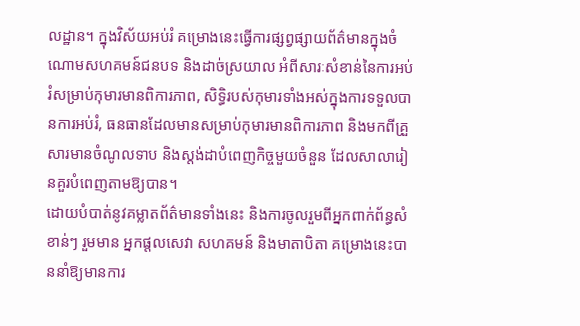លដ្ឋាន។ ក្នុងវិស័យអប់រំ គម្រោងនេះធ្វើការផ្សព្វផ្សាយព័ត៌មានក្នុងចំណោមសហគមន៍ជនបទ និងដាច់ស្រយាល អំពីសារៈសំខាន់នៃការអប់រំសម្រាប់កុមារមានពិការភាព, សិទ្ធិរបស់កុមារទាំងអស់ក្នុងការទទួលបានការអប់រំ, ធនធានដែលមានសម្រាប់កុមារមានពិការភាព និងមកពីគ្រួសារមានចំណូលទាប និងស្តង់ដាបំពេញកិច្ចមួយចំនួន ដែលសាលារៀនគួរបំពេញតាមឱ្យបាន។
ដោយបំបាត់នូវគម្លាតព័ត៌មានទាំងនេះ និងការចូលរួមពីអ្នកពាក់ព័ន្ធសំខាន់ៗ រួមមាន អ្នកផ្តលសេវា សហគមន៍ និងមាតាបិតា គម្រោងនេះបាននាំឱ្យមានការ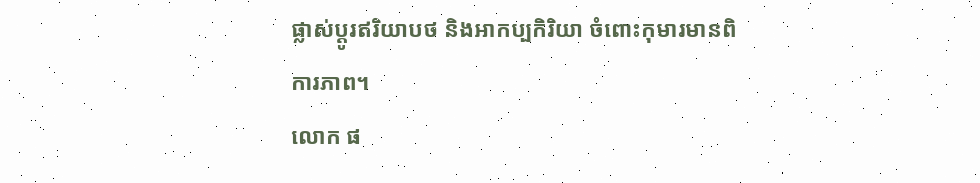ផ្លាស់ប្តូរឥរិយាបថ និងអាកប្បកិរិយា ចំពោះកុមារមានពិការភាព។
លោក ផ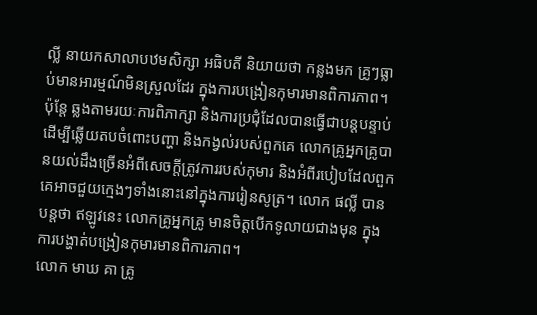ល្លី នាយកសាលាបឋមសិក្សា អធិបតី និយាយថា កន្លងមក គ្រូៗធ្លាប់មានអារម្មណ៍មិនស្រួលដែរ ក្នុងការបង្រៀនកុមារមានពិការភាព។ ប៉ុន្តែ ឆ្លងតាមរយៈការពិភាក្សា និងការប្រជុំដែលបានធ្វើជាបន្តបន្ទាប់ដើម្បីឆ្លើយតបចំពោះបញ្ហា និងកង្វល់របស់ពួកគេ លោកគ្រូអ្នកគ្រូបានយល់ដឹងច្រើនអំពីសេចក្តីត្រូវការរបស់កុមារ និងអំពីរបៀបដែលពួកគេអាចជួយក្មេងៗទាំងនោះនៅក្នុងការរៀនសូត្រ។ លោក ផល្លី បានបន្តថា ឥឡូវនេះ លោកគ្រូអ្នកគ្រូ មានចិត្តបើកទូលាយជាងមុន ក្នុងការបង្ហាត់បង្រៀនកុមារមានពិការភាព។
លោក មាឃ គា គ្រូ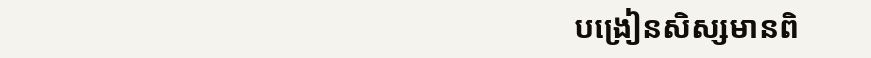បង្រៀនសិស្សមានពិ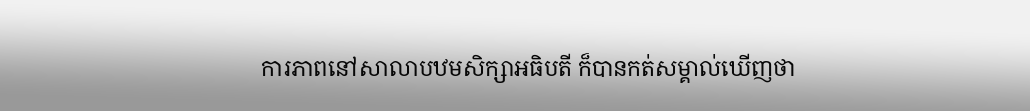ការភាពនៅសាលាបឋមសិក្សាអធិបតី ក៏បានកត់សម្គាល់ឃើញថា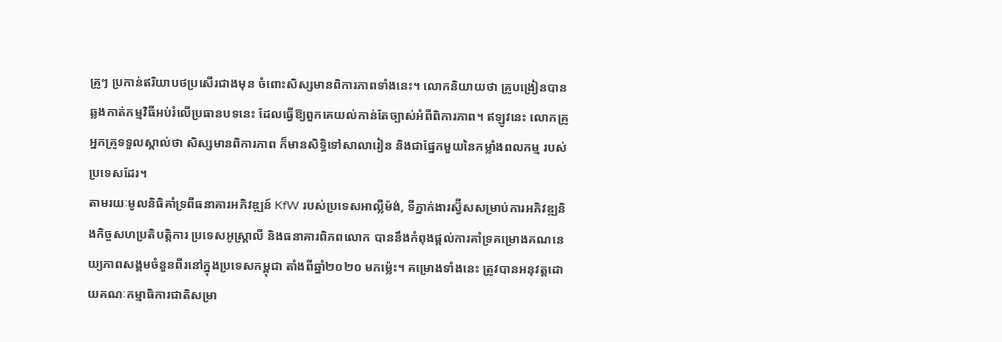គ្រូៗ ប្រកាន់ឥរិយាបថប្រសើរជាងមុន ចំពោះសិស្សមានពិការភាពទាំងនេះ។ លោកនិយាយថា គ្រូបង្រៀនបានឆ្លងកាត់កម្មវិធីអប់រំលើប្រធានបទនេះ ដែលធ្វើឱ្យពួកគេយល់កាន់តែច្បាស់អំពីពិការភាព។ ឥឡូវនេះ លោកគ្រូអ្នកគ្រូទទួលស្គាល់ថា សិស្សមានពិការភាព ក៏មានសិទ្ធិទៅសាលារៀន និងជាផ្នែកមួយនៃកម្លាំងពលកម្ម របស់ប្រទេសដែរ។
តាមរយៈមូលនិធិគាំទ្រពីធនាគារអភិវឌ្ឍន៍ KfW របស់ប្រទេសអាល្លឺម៉ង់, ទីភ្នាក់ងារស្វ៊ីសសម្រាប់ការអភិវឌ្ឍនិងកិច្ចសហប្រតិបត្តិការ ប្រទេសអូស្ត្រាលី និងធនាគារពិភពលោក បាននឹងកំពុងផ្តល់ការគាំទ្រគម្រោងគណនេយ្យភាពសង្គមចំនួនពីរនៅក្នុងប្រទេសកម្ពុជា តាំងពីឆ្នាំ២០២០ មកម្ល៉េះ។ គម្រោងទាំងនេះ ត្រូវបានអនុវត្តដោយគណៈកម្មាធិការជាតិសម្រា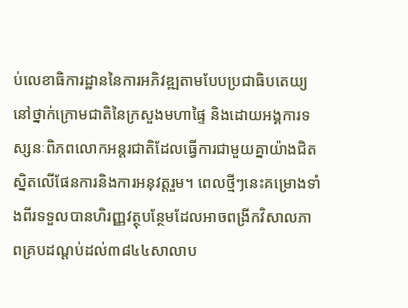ប់លេខាធិការដ្ឋាននៃការអភិវឌ្ឍតាមបែបប្រជាធិបតេយ្យនៅថ្នាក់ក្រោមជាតិនៃក្រសួងមហាផ្ទៃ និងដោយអង្គការទស្សនៈពិភពលោកអន្តរជាតិដែលធ្វើការជាមួយគ្នាយ៉ាងជិតស្និតលើផែនការនិងការអនុវត្តរួម។ ពេលថ្មីៗនេះគម្រោងទាំងពីរទទួលបានហិរញ្ញវត្ថុបន្ថែមដែលអាចពង្រីកវិសាលភាពគ្របដណ្តប់ដល់៣៨៤៤សាលាប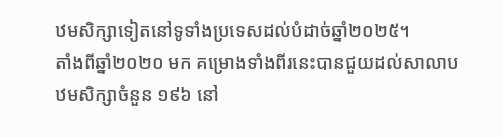ឋមសិក្សាទៀតនៅទូទាំងប្រទេសដល់បំដាច់ឆ្នាំ២០២៥។
តាំងពីឆ្នាំ២០២០ មក គម្រោងទាំងពីរនេះបានជួយដល់សាលាបឋមសិក្សាចំនួន ១៩៦ នៅ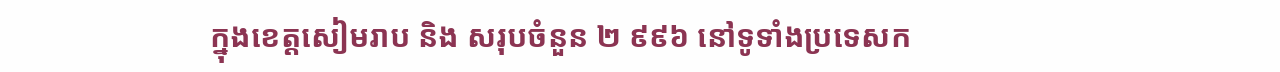ក្នុងខេត្តសៀមរាប និង សរុបចំនួន ២ ៩៩៦ នៅទូទាំងប្រទេសក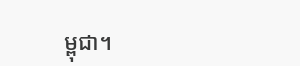ម្ពុជា។